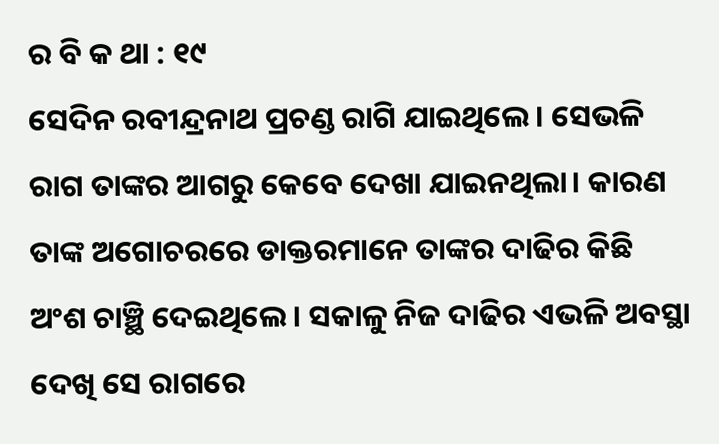ର ବି କ ଥା : ୧୯
ସେଦିନ ରବୀନ୍ଦ୍ରନାଥ ପ୍ରଚଣ୍ଡ ରାଗି ଯାଇଥିଲେ । ସେଭଳି ରାଗ ତାଙ୍କର ଆଗରୁ କେବେ ଦେଖା ଯାଇନଥିଲା। କାରଣ ତାଙ୍କ ଅଗୋଚରରେ ଡାକ୍ତରମାନେ ତାଙ୍କର ଦାଢିର କିଛି ଅଂଶ ଚାଞ୍ଛି ଦେଇଥିଲେ । ସକାଳୁ ନିଜ ଦାଢିର ଏଭଳି ଅବସ୍ଥା ଦେଖି ସେ ରାଗରେ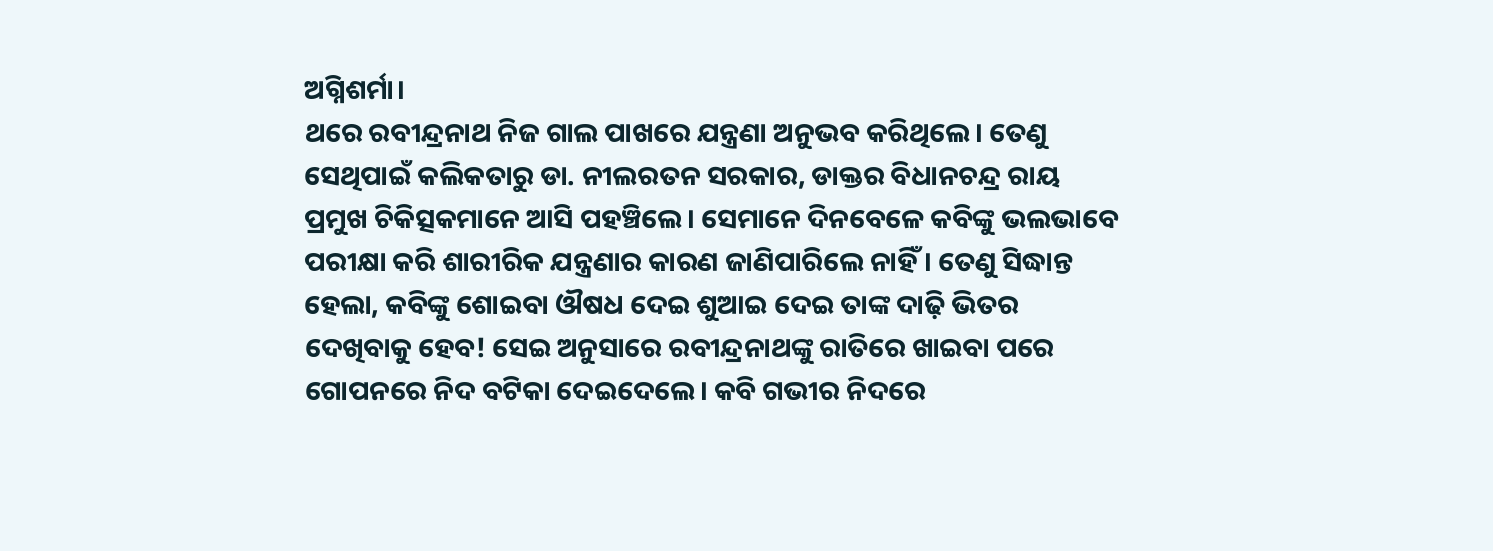ଅଗ୍ନିଶର୍ମା।
ଥରେ ରବୀନ୍ଦ୍ରନାଥ ନିଜ ଗାଲ ପାଖରେ ଯନ୍ତ୍ରଣା ଅନୁଭବ କରିଥିଲେ। ତେଣୁ ସେଥିପାଇଁ କଲିକତାରୁ ଡା. ନୀଲରତନ ସରକାର, ଡାକ୍ତର ବିଧାନଚନ୍ଦ୍ର ରାୟ ପ୍ରମୁଖ ଚିକିତ୍ସକମାନେ ଆସି ପହଞ୍ଚିଲେ। ସେମାନେ ଦିନବେଳେ କବିଙ୍କୁ ଭଲଭାବେ ପରୀକ୍ଷା କରି ଶାରୀରିକ ଯନ୍ତ୍ରଣାର କାରଣ ଜାଣିପାରିଲେ ନାହିଁ। ତେଣୁ ସିଦ୍ଧାନ୍ତ ହେଲା, କବିଙ୍କୁ ଶୋଇବା ଔଷଧ ଦେଇ ଶୁଆଇ ଦେଇ ତାଙ୍କ ଦାଢ଼ି ଭିତର ଦେଖିବାକୁ ହେବ! ସେଇ ଅନୁସାରେ ରବୀନ୍ଦ୍ରନାଥଙ୍କୁ ରାତିରେ ଖାଇବା ପରେ ଗୋପନରେ ନିଦ ବଟିକା ଦେଇଦେଲେ। କବି ଗଭୀର ନିଦରେ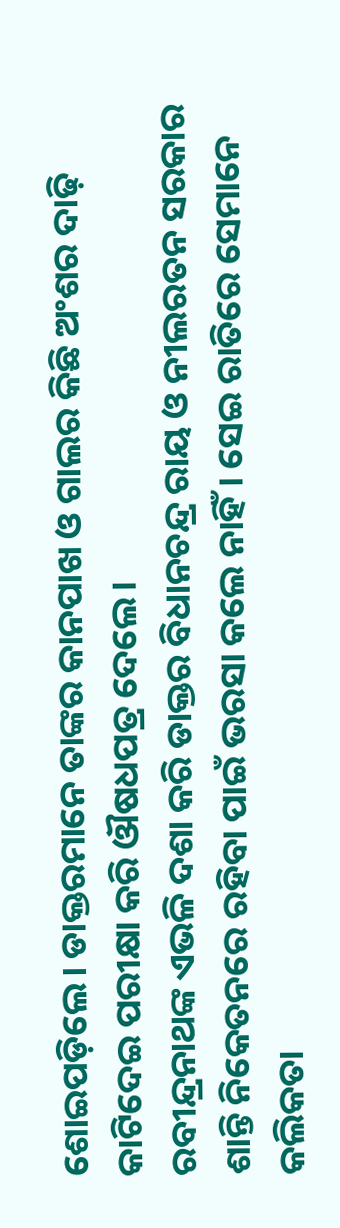ଶୋଇପଡ଼ିଲେ। ଡାକ୍ତରମାନେ ତାଙ୍କର କାନପାଖ ଓ ଗାଲର କିଛି ଅଂଶର ଦାଢ଼ି କାଟିଦେଇ ପରୀକ୍ଷା କରି ଔଷଧପତ୍ର ଦେଲେ।
ରବୀନ୍ଦ୍ରନାଥଙ୍କ ଏଭଳି ଦଶା କରି ଡାକ୍ତର ବିଧାନଚନ୍ଦ୍ର ରାୟ ଓ ନୀଲରତନ ସରକାର ଶାନ୍ତି ନିକେତନରେ ରହିବା ପାଇଁ ଭରସା କଲେ ନାହିଁ। ସେଇ ରାତିରେ ସେମାନେ କଲିକତା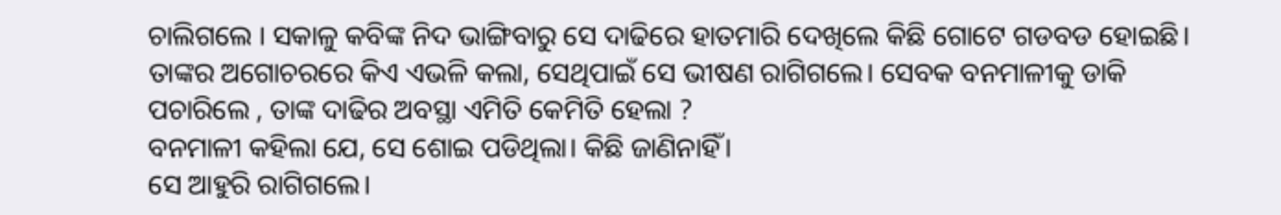ଚାଲିଗଲେ । ସକାଳୁ କବିଙ୍କ ନିଦ ଭାଙ୍ଗିବାରୁ ସେ ଦାଢିରେ ହାତମାରି ଦେଖିଲେ କିଛି ଗୋଟେ ଗଡବଡ ହୋଇଛି। ତାଙ୍କର ଅଗୋଚରରେ କିଏ ଏଭଳି କଲା, ସେଥିପାଇଁ ସେ ଭୀଷଣ ରାଗିଗଲେ। ସେବକ ବନମାଳୀକୁ ଡାକି ପଚାରିଲେ , ତାଙ୍କ ଦାଢିର ଅବସ୍ଥା ଏମିତି କେମିତି ହେଲା ?
ବନମାଳୀ କହିଲା ଯେ, ସେ ଶୋଇ ପଡିଥିଲା। କିଛି ଜାଣିନାହିଁ।
ସେ ଆହୁରି ରାଗିଗଲେ।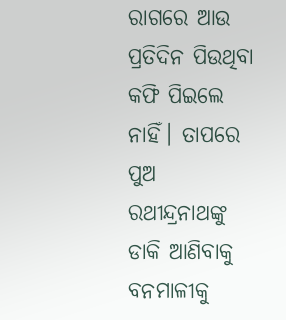ରାଗରେ ଆଉ ପ୍ରତିଦିନ ପିଉଥିବା କଫି ପିଇଲେ ନାହିଁ। ତାପରେ ପୁଅ ରଥୀନ୍ଦ୍ରନାଥଙ୍କୁ ଡାକି ଆଣିବାକୁ ବନମାଳୀକୁ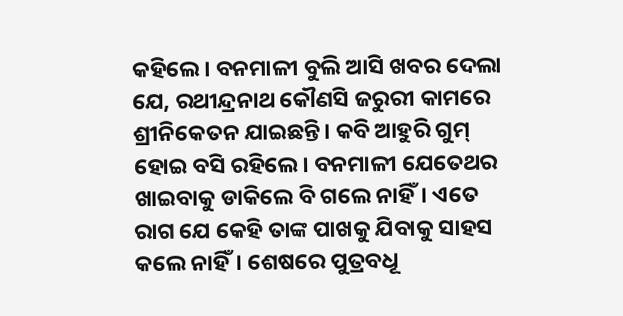କହିଲେ। ବନମାଳୀ ବୁଲି ଆସି ଖବର ଦେଲା ଯେ, ରଥୀନ୍ଦ୍ରନାଥ କୌଣସି ଜରୁରୀ କାମରେ ଶ୍ରୀନିକେତନ ଯାଇଛନ୍ତି। କବି ଆହୁରି ଗୁମ୍ ହୋଇ ବସି ରହିଲେ। ବନମାଳୀ ଯେତେଥର ଖାଇବାକୁ ଡାକିଲେ ବି ଗଲେ ନାହିଁ। ଏତେ ରାଗ ଯେ କେହି ତାଙ୍କ ପାଖକୁ ଯିବାକୁ ସାହସ କଲେ ନାହିଁ। ଶେଷରେ ପୁତ୍ରବଧୂ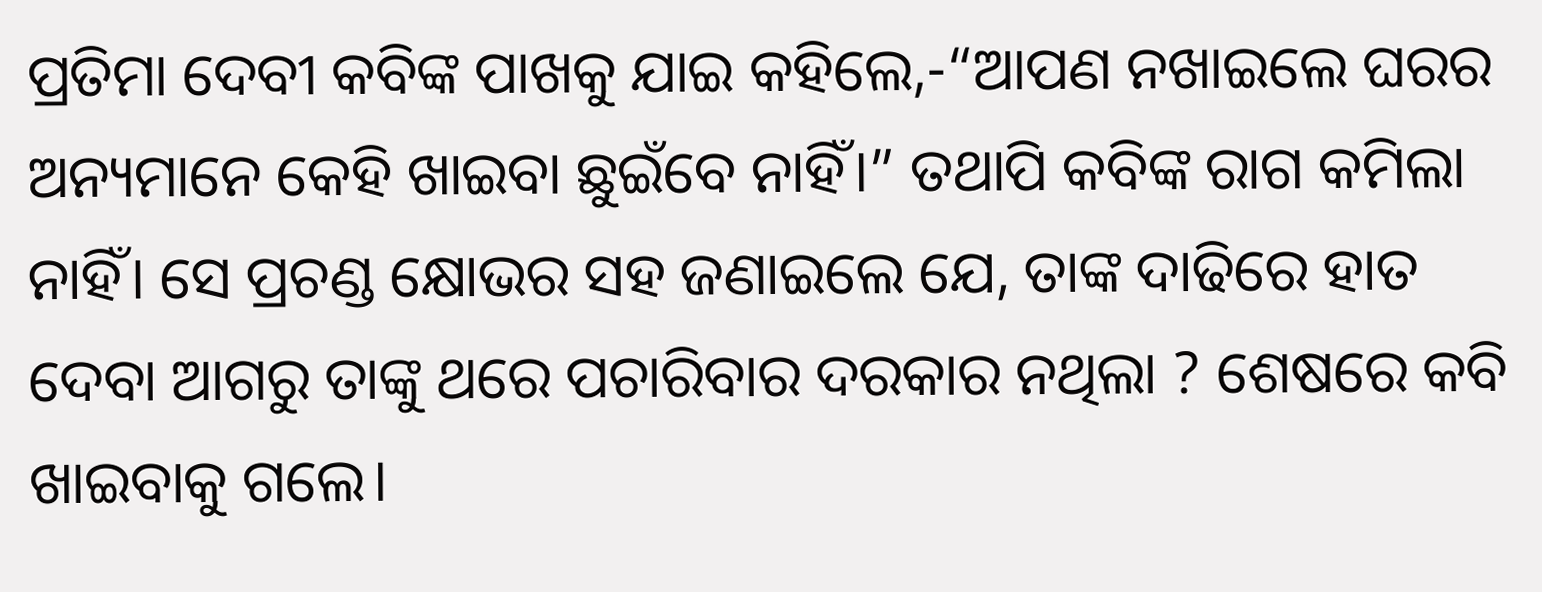ପ୍ରତିମା ଦେବୀ କବିଙ୍କ ପାଖକୁ ଯାଇ କହିଲେ,-“ଆପଣ ନଖାଇଲେ ଘରର ଅନ୍ୟମାନେ କେହି ଖାଇବା ଛୁଇଁବେ ନାହିଁ।” ତଥାପି କବିଙ୍କ ରାଗ କମିଲା ନାହିଁ। ସେ ପ୍ରଚଣ୍ଡ କ୍ଷୋଭର ସହ ଜଣାଇଲେ ଯେ, ତାଙ୍କ ଦାଢିରେ ହାତ ଦେବା ଆଗରୁ ତାଙ୍କୁ ଥରେ ପଚାରିବାର ଦରକାର ନଥିଲା ? ଶେଷରେ କବି ଖାଇବାକୁ ଗଲେ।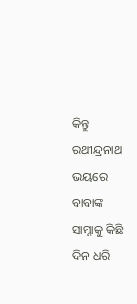କିନ୍ତୁ ରଥୀନ୍ଦ୍ରନାଥ ଭୟରେ ବାବାଙ୍କ ସାମ୍ନାକୁ କିଛି ଦିନ ଧରି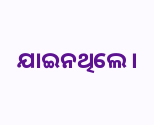ଯାଇନଥିଲେ।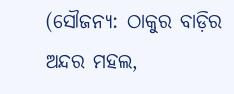(ସୌଜନ୍ୟ: ଠାକୁର ବାଡ଼ିର ଅନ୍ଦର ମହଲ,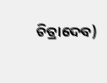ଚିତ୍ରାଦେବ)